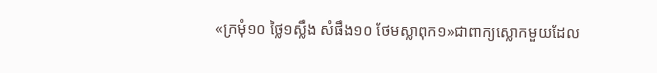«ក្រមុំ១០ ថ្លៃ១ស្លឹង សំផឹង១០ ថែមស្លាពុក១»ជាពាក្យស្លោកមួយដែល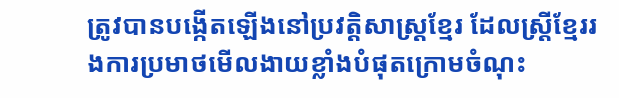ត្រូវបានបង្កើតឡើងនៅប្រវត្តិសាស្ត្រខ្មែរ ដែលស្រ្តីខ្មែររងការប្រមាថមើលងាយខ្លាំងបំផុតក្រោមចំណុះ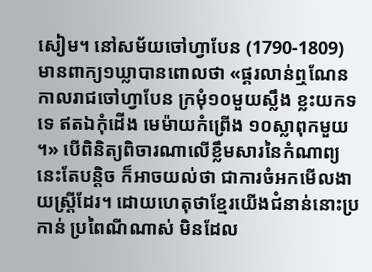សៀម។ នៅសម័យចៅហ្វាបែន (1790-1809) មានពាក្យ១ឃ្លាបានពោលថា «ផ្គរលាន់ឮណែន កាលរាជចៅហ្វាបែន ក្រមុំ១០មួយស្លឹង ខ្លះយកទទេ ឥតឯកុំដើង មេម៉ាយកំព្រើង ១០ស្លាពុកមួយ ។» បើពិនិត្យពិចារណាលើខ្លឹមសារនៃកំណាព្យនេះតែបន្តិច ក៏អាចយល់ថា ជាការចំអកមើលងាយស្ត្រីដែរ។ ដោយហេតុថាខ្មែរយើងជំនាន់នោះប្រកាន់ ប្រពៃណីណាស់ មិនដែល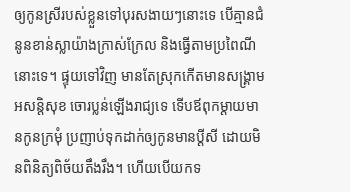ឲ្យកូនស្រីរបស់ខ្លួនទៅបុរសងាយៗនោះទេ បើគ្មានជំនូនខាន់ស្លាយ៉ាងក្រាស់ក្រែល និងធ្វើតាមប្រពៃណីនោះទេ។ ផ្ទុយទៅវិញ មានតែស្រុកកើតមានសង្គ្រាម អសន្តិសុខ ចោរប្លន់ឡើងរាជ្យទេ ទើបឪពុកម្តាយមានកូនក្រមុំ ប្រញាប់ទុកដាក់ឲ្យកូនមានប្តីសី ដោយមិនពិនិត្យពិច័យតឹងរឹង។ ហើយបើយកទ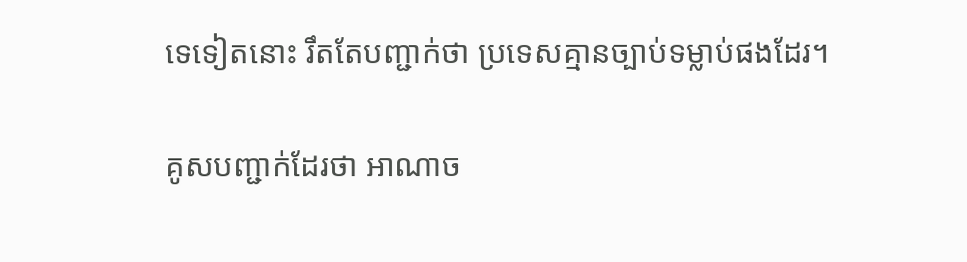ទេទៀតនោះ រឹតតែបញ្ជាក់ថា ប្រទេសគ្មានច្បាប់ទម្លាប់ផងដែរ។

គូសបញ្ជាក់ដែរថា អាណាច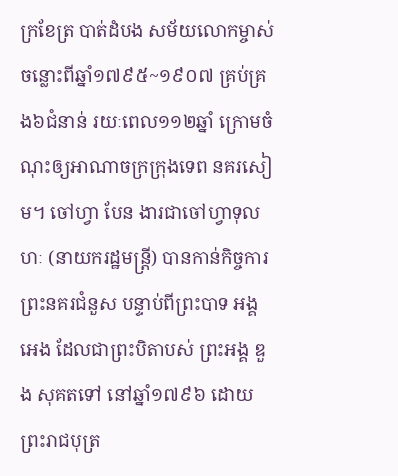ក្រខែត្រ បាត់ដំបង សម័យលោកម្ចាស់ ចន្លោះពីឆ្នាំ១៧៩៥~១៩០៧ គ្រប់គ្រង៦ជំនាន់ រយៈពេល១១២ឆ្នាំ ក្រោមចំណុះឲ្យអាណាចក្រក្រុងទេព នគរសៀម។ ចៅហ្វា បែន ងារជាចៅហ្វាទុលហៈ (នាយករដ្ឋមន្ត្រី) បានកាន់កិច្ចការព្រះនគរជំនួស បន្ទាប់ពីព្រះបាទ អង្គ អេង ដែលជាព្រះបិតាបស់ ព្រះអង្គ ឌួង សុគតទៅ នៅឆ្នាំ១៧៩៦ ដោយព្រះរាជបុត្រ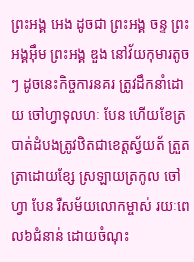ព្រះអង្គ អេង ដូចជា ព្រះអង្គ ចន្ទ ព្រះអង្គអ៊ឹម ព្រះអង្គ ឌួង នៅវ័យកុមារតូចៗ ដូចនេះកិច្ចការនគរ ត្រូវដឹកនាំដោយ ចៅហ្វាទុលហៈ បែន ហើយខែត្របាត់ដំបងត្រូវឋិតជាខេត្តស្វ័យត័ ត្រួតត្រាដោយខ្សែ ស្រឡាយត្រកូល ចៅហ្វា បែន រឺសម័យលោកម្ចាស់ រយៈពេល៦ជំនាន់ ដោយចំណុះ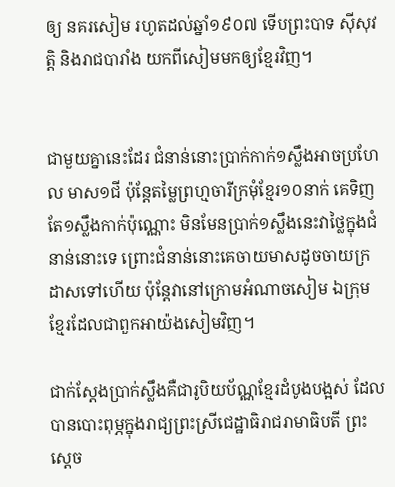ឲ្យ នគរសៀម រហូតដល់ឆ្នាំ១៩០៧ ទើបព្រះបាទ ស៊ីសុវត្តិ និងរាជបារាំង យកពីសៀមមកឲ្យខ្មែរវិញ។


ជាមួយគ្នានេះដែរ ជំនាន់នោះប្រាក់កាក់១ស្លឹងអាចប្រហែល មាស១ជី ប៉ុន្តែតម្លៃព្រហ្មចារីក្រមុំខ្មែរ១០នាក់ គេទិញតែ១ស្លឹងកាក់ប៉ុណ្ណោះ មិនមែនប្រាក់១ស្លឹងនេះវាថ្លៃក្នុងជំនាន់នោះទេ ព្រោះជំនាន់នោះគេចាយមាសដូចចាយក្រដាសទៅហើយ ប៉ុន្តែវានៅក្រោមអំណាចសៀម ឯក្រុមខ្មែរដែលជាពួកអាយ៉ងសៀមវិញ។

ជាក់ស្តែងប្រាក់ស្លឹងគឺជារូបិយប័ណ្ណខ្មែរដំបូងបង្អស់ ដែលបានបោះពុម្ភក្នុងរាជ្យព្រះស្រីជេដ្ឋាធិរាជរាមាធិបតី ព្រះស្តេច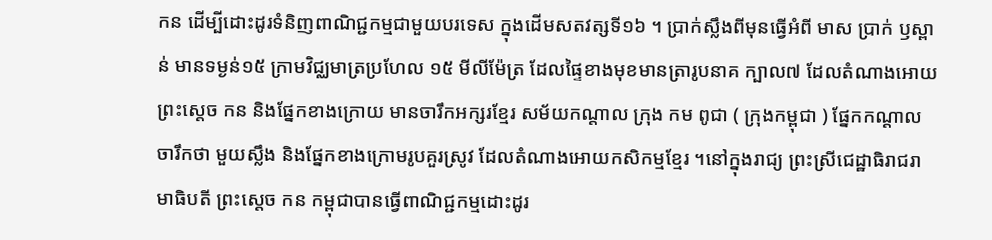កន ដើម្បីដោះដូរទំនិញពាណិជ្ជកម្មជាមួយបរទេស ក្នុងដើមសតវត្សទី១៦ ។ ប្រាក់ស្លឹងពីមុនធ្វើអំពី មាស ប្រាក់ ឫស្ពាន់ មានទម្ងន់១៥ ក្រាមវិជ្ឈមាត្រប្រហែល ១៥ មីលីម៉ែត្រ ដែលផ្ទៃខាងមុខមានត្រារូបនាគ ក្បាល៧ ដែលតំណាងអោយ ព្រះស្តេច កន និងផ្នែកខាងក្រោយ មានចារឹកអក្សរខ្មែរ សម័យកណ្តាល ក្រុង កម ពូជា ( ក្រុងកម្ពុជា ) ផ្នែកកណ្តាលចារឹកថា មួយស្លឹង និងផ្នែកខាងក្រោមរូបគួរស្រូវ ដែលតំណាងអោយកសិកម្មខែ្មរ ។នៅក្នុងរាជ្យ ព្រះស្រីជេដ្ឋាធិរាជរាមាធិបតី ព្រះស្តេច កន កម្ពុជាបានធ្វើពាណិជ្ជកម្មដោះដូរ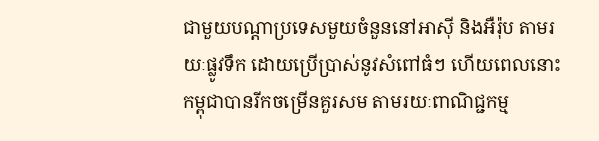ជាមួយបណ្តាប្រទេសមួយចំនួននៅអាស៊ី និងអឺរ៉ុប តាមរយៈផ្លូវទឹក ដោយប្រើប្រាស់នូវសំពៅធំៗ ហើយពេលនោះកម្ពុជាបានរីកចម្រើនគួរសម តាមរយៈពាណិជ្ជកម្ម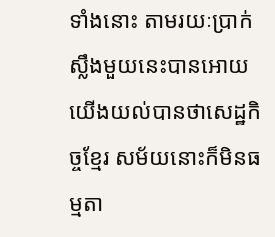ទាំងនោះ តាមរយៈប្រាក់ស្លឹងមួយនេះបានអោយយើងយល់បានថាសេដ្ឋកិច្ចខ្មែរ សម័យនោះក៏មិនធម្មតា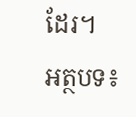ដែរ។
អត្ថបទ៖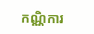កណ្ណិការ